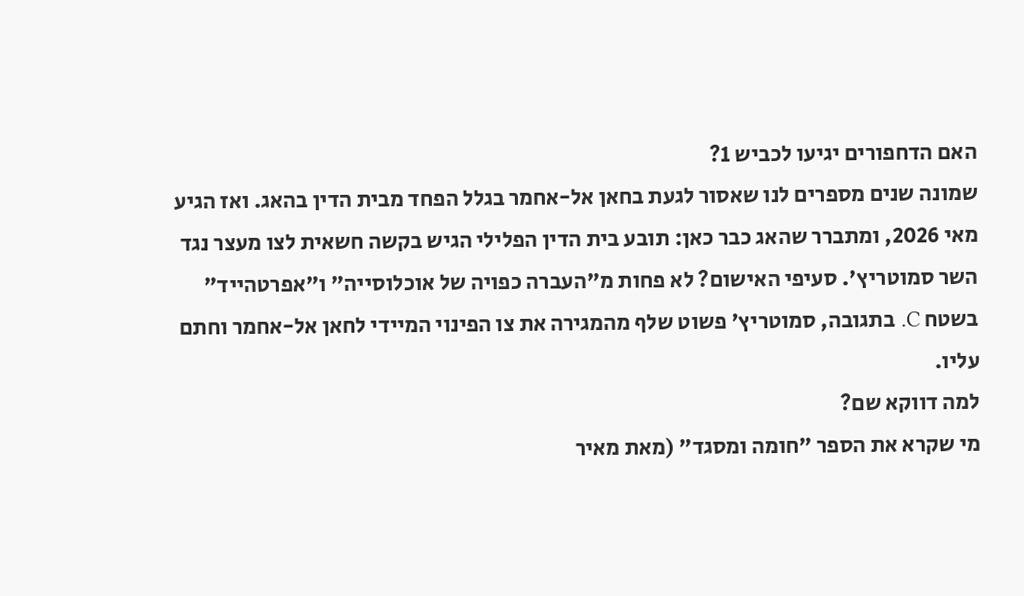האם הדחפורים יגיעו לכביש 1?
שמונה שנים מספרים לנו שאסור לגעת בחאן אל-אחמר בגלל הפחד מבית הדין בהאג. ואז הגיע מאי 2026, ומתברר שהאג כבר כאן: תובע בית הדין הפלילי הגיש בקשה חשאית לצו מעצר נגד השר סמוטריץ'. סעיפי האישום? לא פחות מ"העברה כפויה של אוכלוסייה" ו"אפרטהייד" בשטח C. בתגובה, סמוטריץ' פשוט שלף מהמגירה את צו הפינוי המיידי לחאן אל-אחמר וחתם עליו.
למה דווקא שם?
מי שקרא את הספר "חומה ומסגד" (מאת מאיר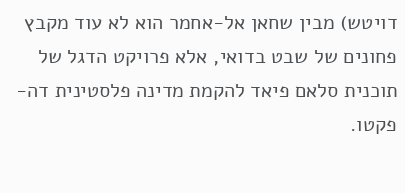דויטש) מבין שחאן אל-אחמר הוא לא עוד מקבץ פחונים של שבט בדואי, אלא פרויקט הדגל של תוכנית סלאם פיאד להקמת מדינה פלסטינית דה-פקטו.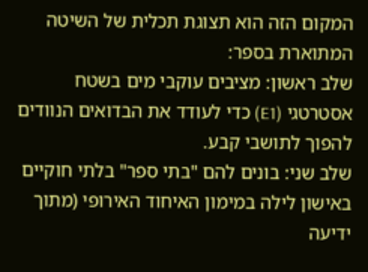המקום הזה הוא תצוגת תכלית של השיטה המתוארת בספר:
שלב ראשון: מציבים עוקבי מים בשטח אסטרטגי (E1) כדי לעודד את הבדואים הנוודים להפוך לתושבי קבע.
שלב שני: בונים להם "בתי ספר" בלתי חוקיים באישון לילה במימון האיחוד האירופי (מתוך ידיעה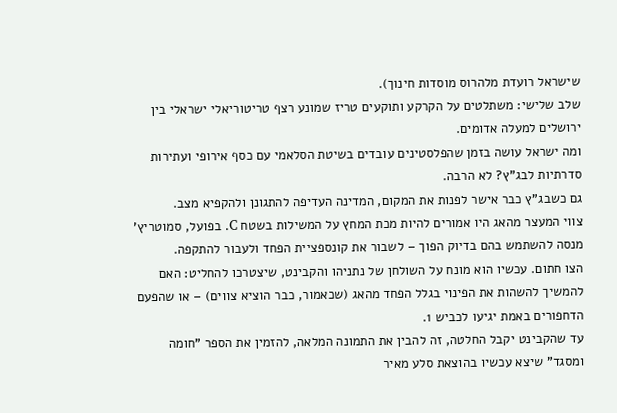שישראל רועדת מלהרוס מוסדות חינוך).
שלב שלישי: משתלטים על הקרקע ותוקעים טריז שמונע רצף טריטוריאלי ישראלי בין ירושלים למעלה אדומים.
ומה ישראל עושה בזמן שהפלסטינים עובדים בשיטת הסלאמי עם כסף אירופי ועתירות סדרתיות לבג"ץ? לא הרבה.
גם כשבג"ץ כבר אישר לפנות את המקום, המדינה העדיפה להתגונן ולהקפיא מצב.
צווי המעצר מהאג היו אמורים להיות מכת המחץ על המשילות בשטח C. בפועל, סמוטריץ' מנסה להשתמש בהם בדיוק הפוך – לשבור את קונספציית הפחד ולעבור להתקפה.
הצו חתום. עכשיו הוא מונח על השולחן של נתניהו והקבינט, שיצטרכו להחליט: האם להמשיך להשהות את הפינוי בגלל הפחד מהאג (שכאמור, כבר הוציא צווים) – או שהפעם הדחפורים באמת יגיעו לכביש 1.
עד שהקבינט יקבל החלטה, זה להבין את התמונה המלאה, להזמין את הספר "חומה ומסגד" שיצא עכשיו בהוצאת סלע מאיר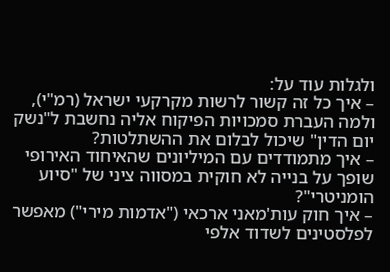ולגלות עוד על:
– איך כל זה קשור לרשות מקרקעי ישראל (רמ"י), ולמה העברת סמכויות הפיקוח אליה נחשבת ל"נשק יום הדין" שיכול לבלום את ההשתלטות?
– איך מתמודדים עם המיליונים שהאיחוד האירופי שופך על בנייה לא חוקית במסווה ציני של "סיוע הומניטרי"?
– איך חוק עות'מאני ארכאי ("אדמות מירי") מאפשר לפלסטינים לשדוד אלפי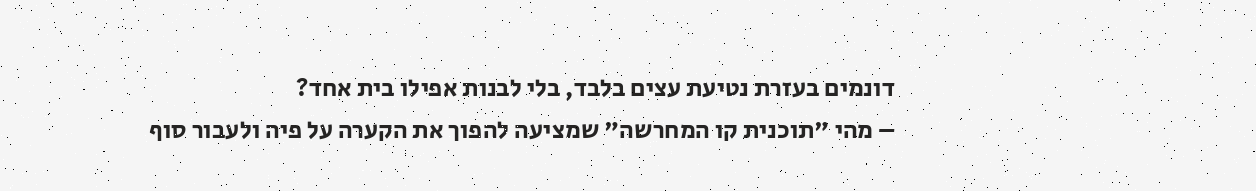דונמים בעזרת נטיעת עצים בלבד, בלי לבנות אפילו בית אחד?
– מהי "תוכנית קו המחרשה" שמציעה להפוך את הקערה על פיה ולעבור סוף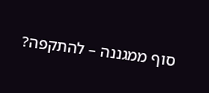סוף ממגננה – להתקפה?